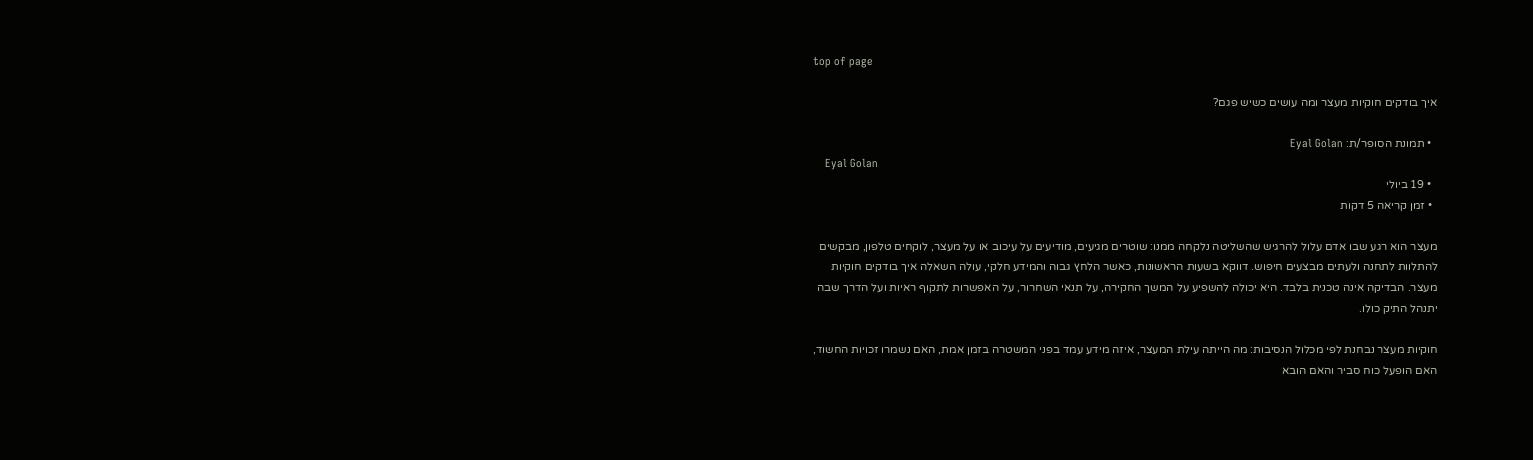top of page

איך בודקים חוקיות מעצר ומה עושים כשיש פגם?

  • תמונת הסופר/ת: Eyal Golan
    Eyal Golan
  • 19 ביולי
  • זמן קריאה 5 דקות

מעצר הוא רגע שבו אדם עלול להרגיש שהשליטה נלקחה ממנו: שוטרים מגיעים, מודיעים על עיכוב או על מעצר, לוקחים טלפון, מבקשים להתלוות לתחנה ולעתים מבצעים חיפוש. דווקא בשעות הראשונות, כאשר הלחץ גבוה והמידע חלקי, עולה השאלה איך בודקים חוקיות מעצר. הבדיקה אינה טכנית בלבד. היא יכולה להשפיע על המשך החקירה, על תנאי השחרור, על האפשרות לתקוף ראיות ועל הדרך שבה יתנהל התיק כולו.

חוקיות מעצר נבחנת לפי מכלול הנסיבות: מה הייתה עילת המעצר, איזה מידע עמד בפני המשטרה בזמן אמת, האם נשמרו זכויות החשוד, האם הופעל כוח סביר והאם הובא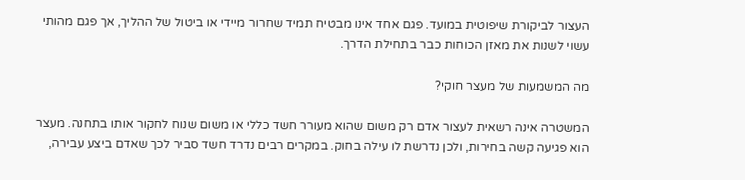העצור לביקורת שיפוטית במועד. פגם אחד אינו מבטיח תמיד שחרור מיידי או ביטול של ההליך, אך פגם מהותי עשוי לשנות את מאזן הכוחות כבר בתחילת הדרך.

מה המשמעות של מעצר חוקי?

המשטרה אינה רשאית לעצור אדם רק משום שהוא מעורר חשד כללי או משום שנוח לחקור אותו בתחנה. מעצר הוא פגיעה קשה בחירות, ולכן נדרשת לו עילה בחוק. במקרים רבים נדרד חשד סביר לכך שאדם ביצע עבירה,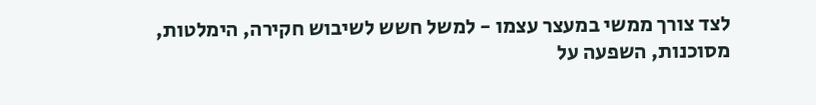לצד צורך ממשי במעצר עצמו - למשל חשש לשיבוש חקירה, הימלטות, מסוכנות, השפעה על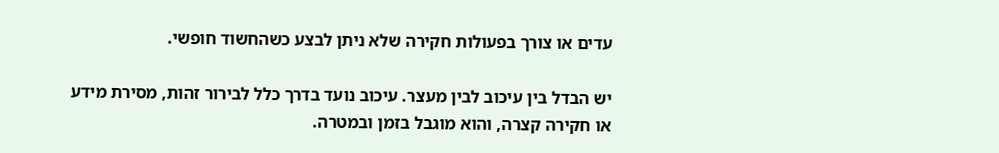עדים או צורך בפעולות חקירה שלא ניתן לבצע כשהחשוד חופשי.

יש הבדל בין עיכוב לבין מעצר. עיכוב נועד בדרך כלל לבירור זהות, מסירת מידע או חקירה קצרה, והוא מוגבל בזמן ובמטרה.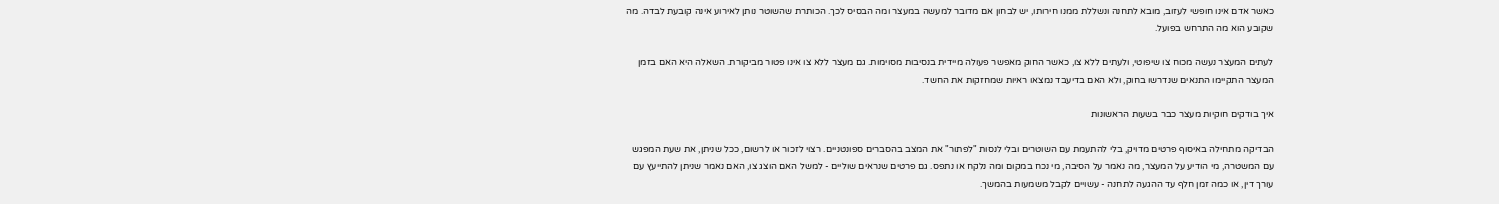כאשר אדם אינו חופשי לעזוב, מובא לתחנה ונשללת ממנו חירותו, יש לבחון אם מדובר למעשה במעצר ומה הבסיס לכך. הכותרת שהשוטר נותן לאירוע אינה קובעת לבדה. מה שקובע הוא מה התרחש בפועל.

לעתים המעצר נעשה מכוח צו שיפוטי, ולעתים ללא צו, כאשר החוק מאפשר פעולה מיידית בנסיבות מסוימות. גם מעצר ללא צו אינו פטור מביקורת. השאלה היא האם בזמן המעצר התקיימו התנאים שנדרשו בחוק, ולא האם בדיעבד נמצאו ראיות שמחזקות את החשד.

איך בודקים חוקיות מעצר כבר בשעות הראשונות

הבדיקה מתחילה באיסוף פרטים מדויק, בלי להתעמת עם השוטרים ובלי לנסות "לפתור" את המצב בהסברים ספונטניים. רצוי לזכור או לרשום, ככל שניתן, את שעת המפגש עם המשטרה, מי הודיע על המעצר, מה נאמר על הסיבה, מי נכח במקום ומה נלקח או נתפס. גם פרטים שנראים שוליים - למשל האם הוצג צו, האם נאמר שניתן להתייעץ עם עורך דין, או כמה זמן חלף עד ההגעה לתחנה - עשויים לקבל משמעות בהמשך.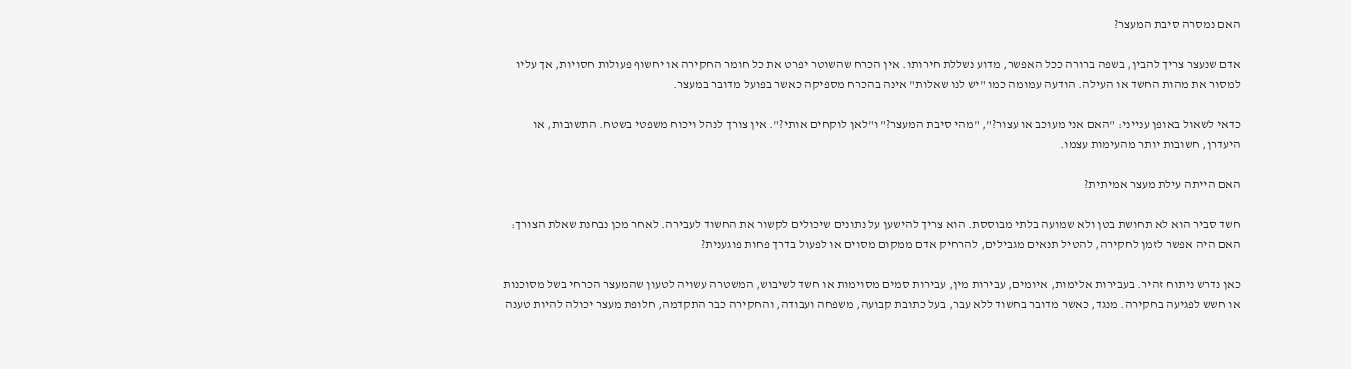האם נמסרה סיבת המעצר?

אדם שנעצר צריך להבין, בשפה ברורה ככל האפשר, מדוע נשללת חירותו. אין הכרח שהשוטר יפרט את כל חומר החקירה או יחשוף פעולות חסויות, אך עליו למסור את מהות החשד או העילה. הודעה עמומה כמו "יש לנו שאלות" אינה בהכרח מספיקה כאשר בפועל מדובר במעצר.

כדאי לשאול באופן ענייני: "האם אני מעוכב או עצור?", "מהי סיבת המעצר?" ו"לאן לוקחים אותי?". אין צורך לנהל ויכוח משפטי בשטח. התשובות, או היעדרן, חשובות יותר מהעימות עצמו.

האם הייתה עילת מעצר אמיתית?

חשד סביר הוא לא תחושת בטן ולא שמועה בלתי מבוססת. הוא צריך להישען על נתונים שיכולים לקשור את החשוד לעבירה. לאחר מכן נבחנת שאלת הצורך: האם היה אפשר לזמן לחקירה, להטיל תנאים מגבילים, להרחיק אדם ממקום מסוים או לפעול בדרך פחות פוגענית?

כאן נדרש ניתוח זהיר. בעבירות אלימות, איומים, עבירות מין, עבירות סמים מסוימות או חשד לשיבוש, המשטרה עשויה לטעון שהמעצר הכרחי בשל מסוכנות או חשש לפגיעה בחקירה. מנגד, כאשר מדובר בחשוד ללא עבר, בעל כתובת קבועה, משפחה ועבודה, והחקירה כבר התקדמה, חלופת מעצר יכולה להיות טענה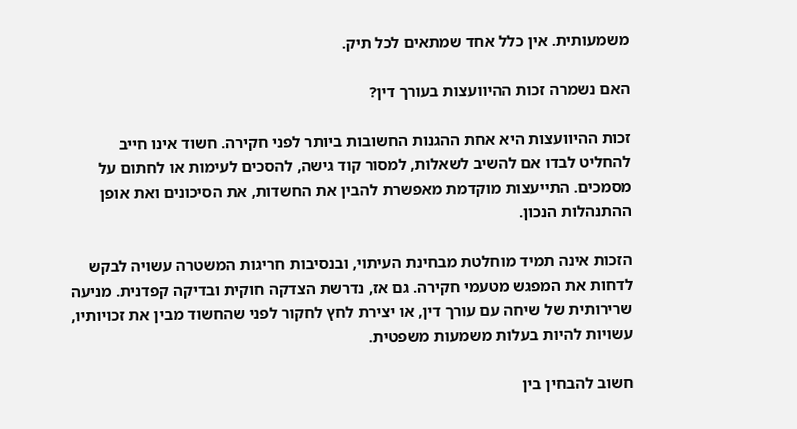משמעותית. אין כלל אחד שמתאים לכל תיק.

האם נשמרה זכות ההיוועצות בעורך דין?

זכות ההיוועצות היא אחת ההגנות החשובות ביותר לפני חקירה. חשוד אינו חייב להחליט לבדו אם להשיב לשאלות, למסור קוד גישה, להסכים לעימות או לחתום על מסמכים. התייעצות מוקדמת מאפשרת להבין את החשדות, את הסיכונים ואת אופן ההתנהלות הנכון.

הזכות אינה תמיד מוחלטת מבחינת העיתוי, ובנסיבות חריגות המשטרה עשויה לבקש לדחות את המפגש מטעמי חקירה. גם אז, נדרשת הצדקה חוקית ובדיקה קפדנית. מניעה שרירותית של שיחה עם עורך דין, או יצירת לחץ לחקור לפני שהחשוד מבין את זכויותיו, עשויות להיות בעלות משמעות משפטית.

חשוב להבחין בין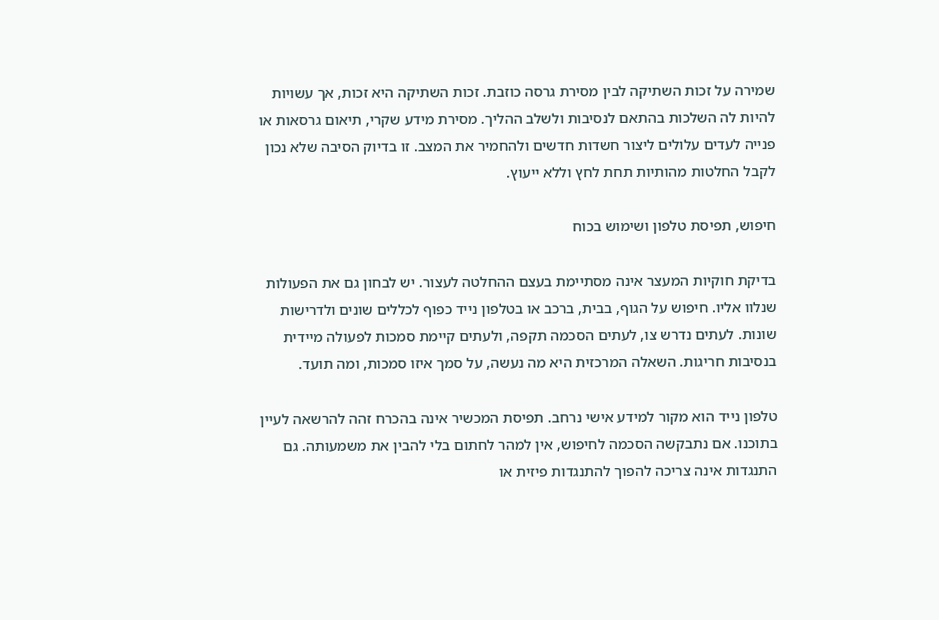שמירה על זכות השתיקה לבין מסירת גרסה כוזבת. זכות השתיקה היא זכות, אך עשויות להיות לה השלכות בהתאם לנסיבות ולשלב ההליך. מסירת מידע שקרי, תיאום גרסאות או פנייה לעדים עלולים ליצור חשדות חדשים ולהחמיר את המצב. זו בדיוק הסיבה שלא נכון לקבל החלטות מהותיות תחת לחץ וללא ייעוץ.

חיפוש, תפיסת טלפון ושימוש בכוח

בדיקת חוקיות המעצר אינה מסתיימת בעצם ההחלטה לעצור. יש לבחון גם את הפעולות שנלוו אליו. חיפוש על הגוף, בבית, ברכב או בטלפון נייד כפוף לכללים שונים ולדרישות שונות. לעתים נדרש צו, לעתים הסכמה תקפה, ולעתים קיימת סמכות לפעולה מיידית בנסיבות חריגות. השאלה המרכזית היא מה נעשה, על סמך איזו סמכות, ומה תועד.

טלפון נייד הוא מקור למידע אישי נרחב. תפיסת המכשיר אינה בהכרח זהה להרשאה לעיין בתוכנו. אם נתבקשה הסכמה לחיפוש, אין למהר לחתום בלי להבין את משמעותה. גם התנגדות אינה צריכה להפוך להתנגדות פיזית או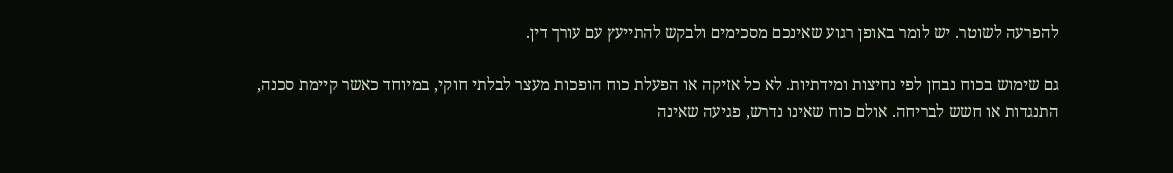להפרעה לשוטר. יש לומר באופן רגוע שאינכם מסכימים ולבקש להתייעץ עם עורך דין.

גם שימוש בכוח נבחן לפי נחיצות ומידתיות. לא כל אזיקה או הפעלת כוח הופכות מעצר לבלתי חוקי, במיוחד כאשר קיימת סכנה, התנגדות או חשש לבריחה. אולם כוח שאינו נדרש, פגיעה שאינה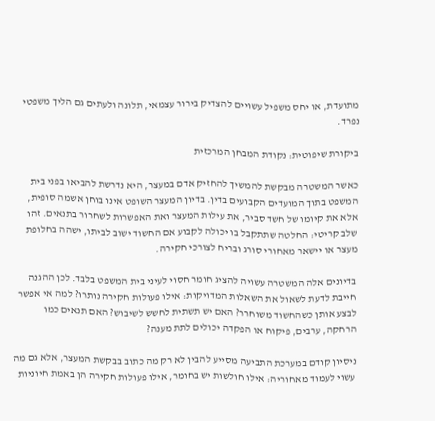מתועדת, או יחס משפיל עשויים להצדיק בירור עצמאי, תלונה ולעתים גם הליך משפטי נפרד.

ביקורת שיפוטית: נקודת המבחן המרכזית

כאשר המשטרה מבקשת להמשיך להחזיק אדם במעצר, היא נדרשת להביאו בפני בית המשפט בתוך המועדים הקבועים בדין. בדיון המעצר השופט אינו בוחן אשמה סופית, אלא את קיומו של חשד סביר, את עילות המעצר ואת האפשרות לשחרור בתנאים. זהו שלב קריטי: החלטה שתתקבל בו יכולה לקבוע אם החשוד ישוב לביתו, ישהה בחלופת מעצר או יישאר מאחורי סורג ובריח לצורכי חקירה.

בדיונים אלה המשטרה עשויה להציג חומר חסוי לעיני בית המשפט בלבד. לכן ההגנה חייבת לדעת לשאול את השאלות המדויקות: אילו פעולות חקירה נותרו? למה אי אפשר לבצע אותן כשהחשוד משוחרר? האם יש תשתית לחשש לשיבוש? האם תנאים כמו הרחקה, ערבים, פיקוח או הפקדה יכולים לתת מענה?

ניסיון קודם במערכת התביעה מסייע להבין לא רק מה כתוב בבקשת המעצר, אלא גם מה עשוי לעמוד מאחוריה: אילו חולשות יש בחומר, אילו פעולות חקירה הן באמת חיוניות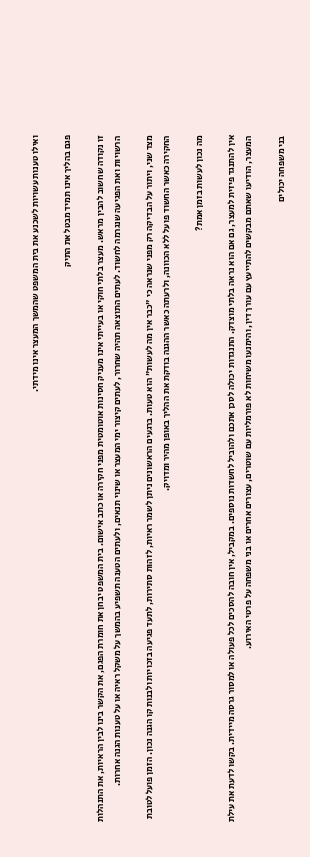ואילו טענות עשויות לשכנע את בית המשפט שהמשך המעצר אינו מידתי.

פגם בהליך אינו תמיד מבטל את התיק

זו נקודה שחשוב להבין מראש. מעצר בלתי חוקי או בעייתי אינו מעניק חסינות אוטומטית מפני חקירה או כתב אישום. בית המשפט יבחן את חומרת הפגם, את הקשר בינו לבין הראיות, את התנהלות הרשויות ואת הפגיעה שנגרמה לחשוד. לעתים התוצאה תהיה שחרור, לעתים קיצור ימי המעצר או שינוי תנאים, ולעתים הטענה תשפיע בהמשך על משקל ראיה או על טענות הגנה אחרות.

מצד שני, ויתור על הבדיקה רק מפני שנראה כי "כבר אין מה לעשות" הוא טעות. ברגעים הראשונים ניתן לשמר ראיות, לזהות סתירות, לתעד פגיעה בזכויות ולבנות קו הגנה נכון. הזמן פועל לטובת החקירה כאשר החשוד פועל ללא הכוונה, ולרעתה כאשר ההגנה בודקת את ההליך באופן מהיר ומדויק.

מה נכון לעשות בזמן אמת?

אין להתנגד פיזית למעצר, גם אם הוא נראה בלתי מוצדק. התנגדות יכולה לסכן אתכם ולהוביל לחשדות נוספים. במקביל, אין חובה להסכים לכל פעולה או למסור גרסה מיידית. בקשו לדעת את עילת המעצר, הודיעו שאתם מבקשים להתייעץ עם עורך דין, והימנעו משיחות לא פורמליות עם שוטרים, עצורים אחרים או בני משפחה על פרטי האירוע.

בני משפחה יכולים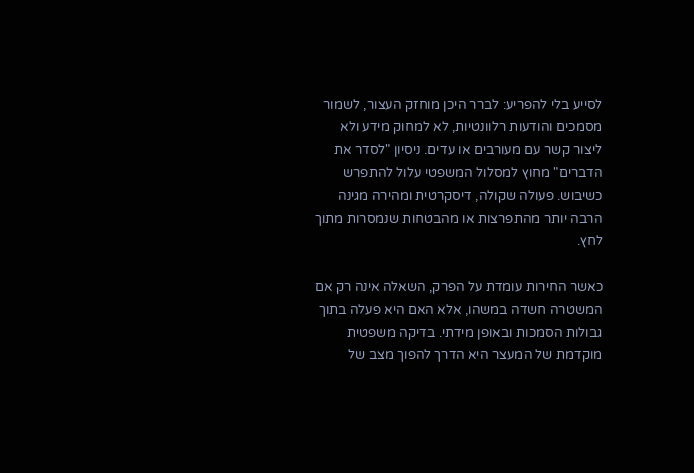לסייע בלי להפריע: לברר היכן מוחזק העצור, לשמור מסמכים והודעות רלוונטיות, לא למחוק מידע ולא ליצור קשר עם מעורבים או עדים. ניסיון "לסדר את הדברים" מחוץ למסלול המשפטי עלול להתפרש כשיבוש. פעולה שקולה, דיסקרטית ומהירה מגינה הרבה יותר מהתפרצות או מהבטחות שנמסרות מתוך לחץ.

כאשר החירות עומדת על הפרק, השאלה אינה רק אם המשטרה חשדה במשהו, אלא האם היא פעלה בתוך גבולות הסמכות ובאופן מידתי. בדיקה משפטית מוקדמת של המעצר היא הדרך להפוך מצב של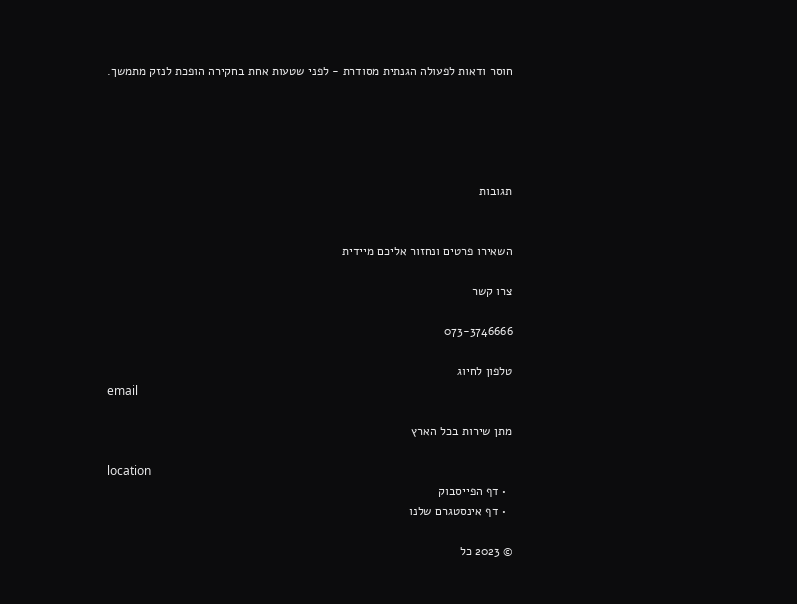חוסר ודאות לפעולה הגנתית מסודרת - לפני שטעות אחת בחקירה הופכת לנזק מתמשך.





תגובות


השאירו פרטים ונחזור אליכם מיידית

צרו קשר

073-3746666

טלפון לחיוג
email

מתן שירות בכל הארץ

location
  • דף הפייסבוק
  • דף אינסטגרם שלנו

© 2023 כל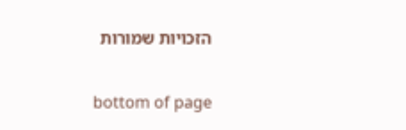הזכויות שמורות

bottom of page